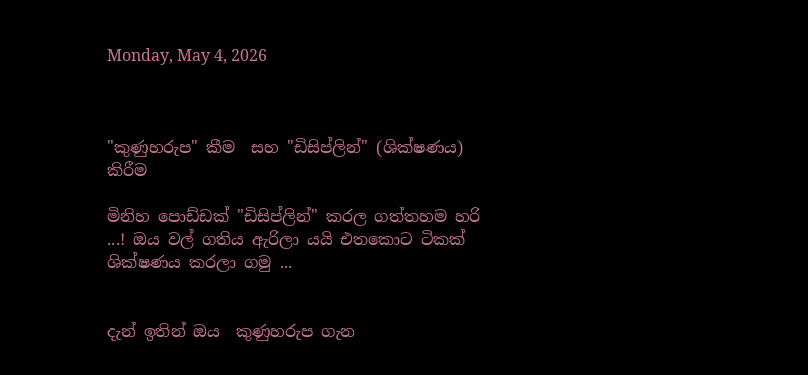Monday, May 4, 2026



"කුණුහරුප" කීම  සහ "ඩිසිප්ලින්" (ශික්ෂණය) කිරීම

මිනිහ පොඩ්ඩක් "ඩිසිප්ලින්" කරල ගත්තහම හරි ...! ඔය වල් ගතිය ඇරිලා යයි එතකොට ටිකක් ශික්ෂණය කරලා ගමු ...


දැන් ඉතින් ඔය  කුණුහරුප ගැන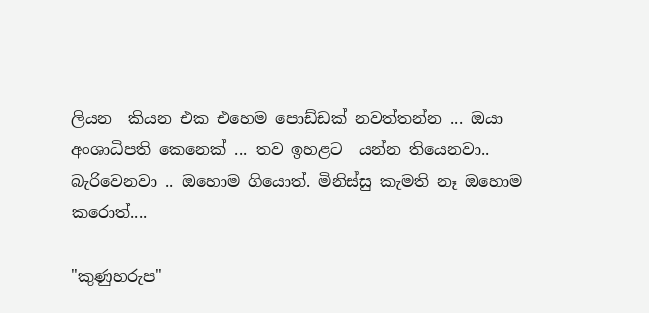ලියන  කියන එක එහෙම පොඩ්ඩක් නවත්තන්න ... ඔයා අංශාධිපති කෙනෙක් ... තව ඉහළට  යන්න තියෙනවා.. බැරිවෙනවා .. ඔහොම ගියොත්. මිනිස්සු කැමති නෑ ඔහොම කරොත්....

"කුණුහරුප"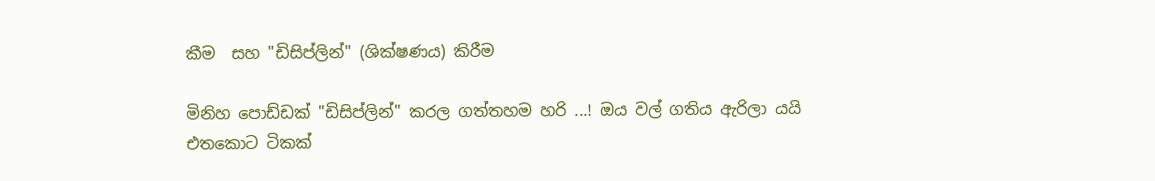කීම  සහ "ඩිසිප්ලින්" (ශික්ෂණය) කිරීම

මිනිහ පොඩ්ඩක් "ඩිසිප්ලින්" කරල ගත්තහම හරි ...! ඔය වල් ගතිය ඇරිලා යයි එතකොට ටිකක්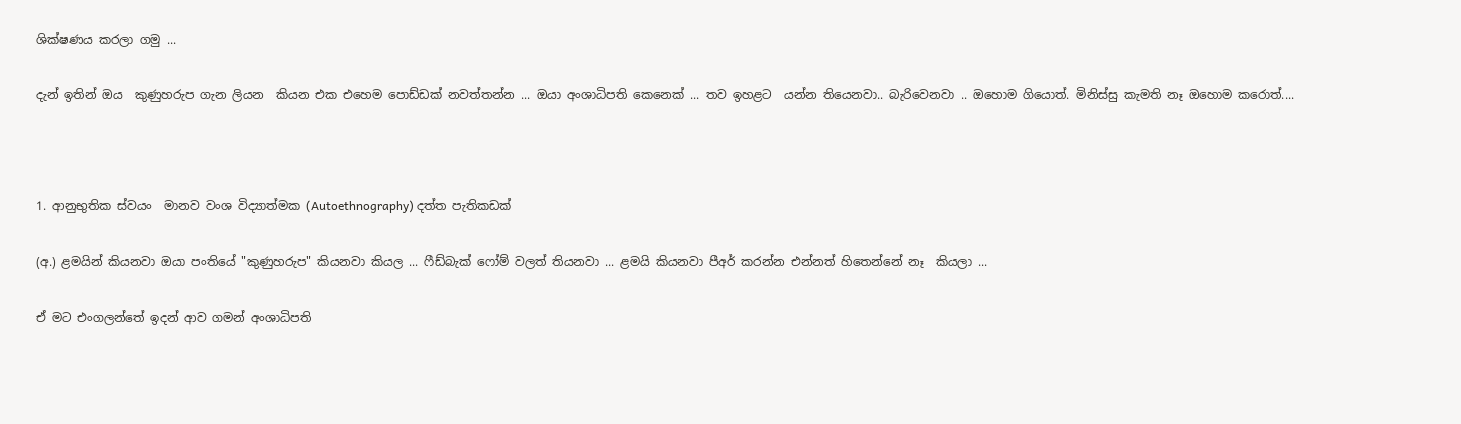ශික්ෂණය කරලා ගමු ...

දැන් ඉතින් ඔය  කුණුහරුප ගැන ලියන  කියන එක එහෙම පොඩ්ඩක් නවත්තන්න ... ඔයා අංශාධිපති කෙනෙක් ... තව ඉහළට  යන්න තියෙනවා.. බැරිවෙනවා .. ඔහොම ගියොත්. මිනිස්සු කැමති නෑ ඔහොම කරොත්....



1. ආනුභුතික ස්වයං  මානව වංශ විද්‍යාත්මක (Autoethnography) දත්ත පැතිකඩක්

(අ.) ළමයින් කියනවා ඔයා පංතියේ "කුණුහරුප" කියනවා කියල ... ෆීඩ්බැක් ෆෝම් වලත් තියනවා ... ළමයි කියනවා පීඅර් කරන්න එන්නත් හිතෙන්නේ නෑ  කියලා ...

ඒ මට එංගලන්තේ ඉදන් ආව ගමන් අංශාධිපති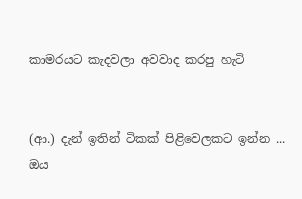කාමරයට කැදවලා අවවාද කරපු හැටි


(ආ.) දැන් ඉතින් ටිකක් පිළිවෙලකට ඉන්න ... ඔය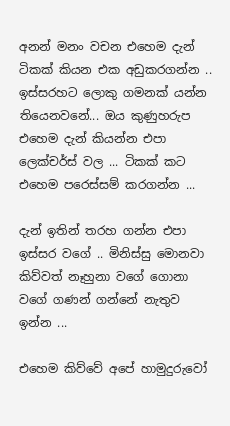අනන් මනං වචන එහෙම දැන් ටිකක් කියන එක අඩුකරගන්න .. ඉස්සරහට ලොකු ගමනක් යන්න තියෙනවනේ... ඔය කුණුහරුප එහෙම දැන් කියන්න එපා ලෙක්චර්ස් වල ... ටිකක් කට එහෙම පරෙස්සම් කරගන්න ...

දැන් ඉතින් තරහ ගන්න එපා ඉස්සර වගේ .. මිනිස්සු මොනවා කිව්වත් නෑහුනා වගේ ගොනා  වගේ ගණන් ගන්නේ නැතුව ඉන්න ...

එහෙම කිව්වේ අපේ හාමුදුරුවෝ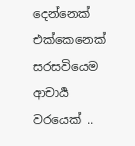දෙන්නෙක් එක්කෙනෙක් සරසවියෙම ආචාර්‍ය වරයෙක් ..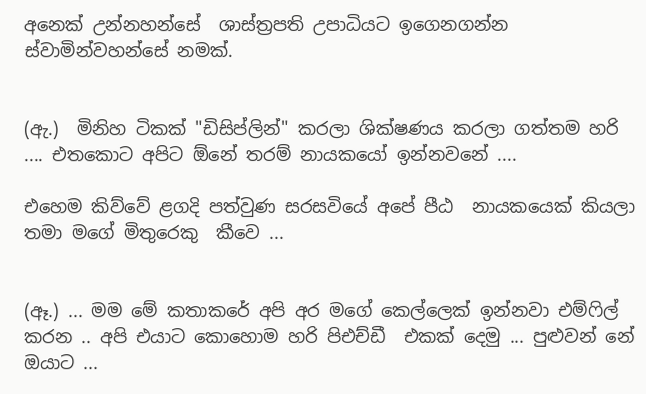අනෙක් උන්නහන්සේ  ශාස්ත්‍රපති උපාධියට ඉගෙනගන්න ස්වාමින්වහන්සේ නමක්.


(ඇ.)  මිනිහ ටිකක් "ඩිසිප්ලින්" කරලා ශික්ෂණය කරලා ගත්තම හරි .... එතකොට අපිට ඕනේ තරම් නායකයෝ ඉන්නවනේ ....

එහෙම කිව්වේ ළගදි පත්වුණ සරසවියේ අපේ පීඨ  නායකයෙක් කියලා තමා මගේ මිතුරෙකු  කීවෙ ...


(ඈ.) ... මම මේ කතාකරේ අපි අර මගේ කෙල්ලෙක් ඉන්නවා එම්ෆිල් කරන .. අපි එයාට කොහොම හරි පිඑච්ඩී  එකක් දෙමු ... පුළුවන් නේ ඔයාට ...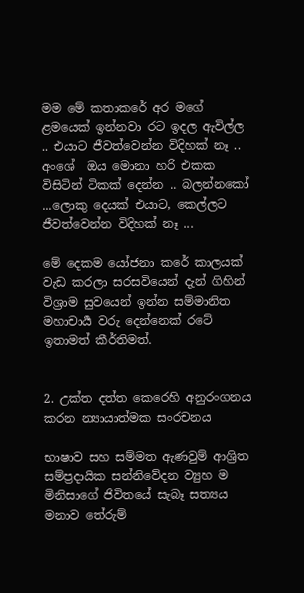මම මේ කතාකරේ අර මගේ ළමයෙක් ඉන්නවා රට ඉදල ඇවිල්ල .. එයාට ජීවත්වෙන්න විදිහක් නෑ .. අංශේ  ඔය මොනා හරි එකක විසිටින් ටිකක් දෙන්න .. බලන්නකෝ ...ලොකු දෙයක් එයාට, කෙල්ලට  ජීවත්වෙන්න විදිහක් නෑ ...

මේ දෙකම යෝජනා කරේ කාලයක් වැඩ කරලා සරසවියෙන් දැන් ගිහින් විශ්‍රාම සුවයෙන් ඉන්න සම්මානිත මහාචාර්‍ය වරු දෙන්නෙක් රටේ ඉතාමත් කීර්තිමත්.


2. උක්ත දත්ත කෙරෙහි අනුරංගනය කරන න්‍යායාත්මක සංරචනය

භාෂාව සහ සම්මත ඇණවුම් ආශ්‍රිත සම්ප්‍රදායික සන්නිවේදන ව්‍යුහ ම මිනිසාගේ ජිවිතයේ සැබෑ සත්‍යය මනාව තේරුම්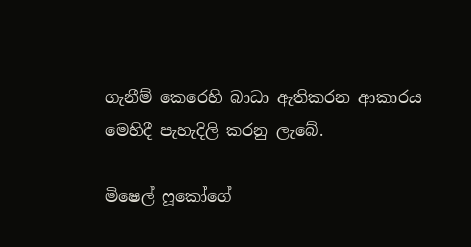ගැනීම් කෙරෙහි බාධා ඇතිකරන ආකාරය මෙහිදී පැහැදිලි කරනු ලැබේ.

මිෂෙල් ෆූකෝගේ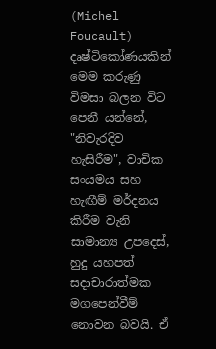(Michel Foucault) දෘෂ්ටිකෝණයකින් මෙම කරුණු විමසා බලන විට පෙනී යන්නේ, "නිවැරදිව හැසිරීම", වාචික සංයමය සහ හැඟීම් මර්දනය කිරීම වැනි සාමාන්‍ය උපදෙස්, හුදු යහපත් සදාචාරාත්මක මගපෙන්වීම් නොවන බවයි. ඒ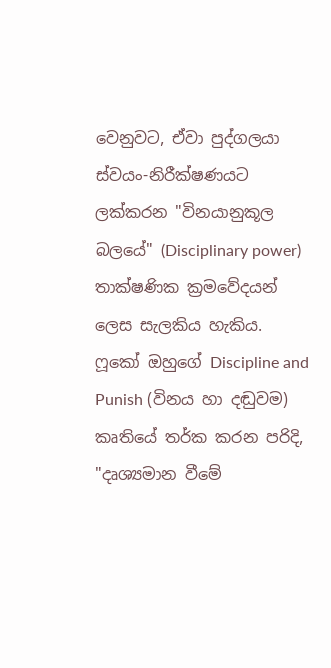වෙනුවට, ඒවා පුද්ගලයා ස්වයං-නිරීක්ෂණයට ලක්කරන "විනයානුකූල බලයේ" (Disciplinary power) තාක්ෂණික ක්‍රමවේදයන් ලෙස සැලකිය හැකිය. ෆූකෝ ඔහුගේ Discipline and Punish (විනය හා දඬුවම) කෘතියේ තර්ක කරන පරිදි, "දෘශ්‍යමාන වීමේ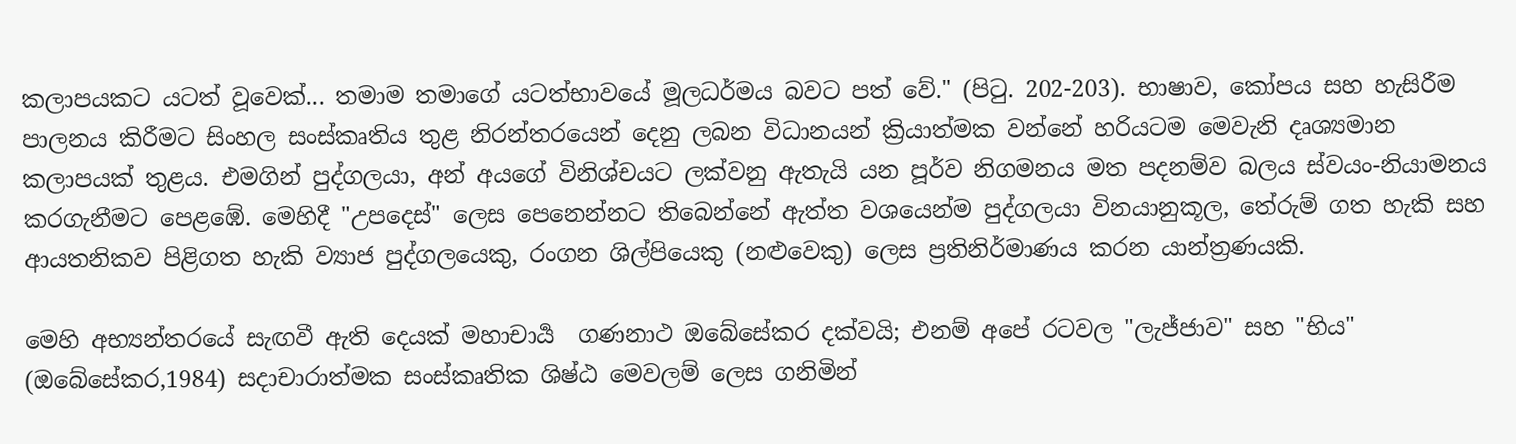කලාපයකට යටත් වූවෙක්... තමාම තමාගේ යටත්භාවයේ මූලධර්මය බවට පත් වේ." (පිටු. 202-203). භාෂාව, කෝපය සහ හැසිරීම පාලනය කිරීමට සිංහල සංස්කෘතිය තුළ නිරන්තරයෙන් දෙනු ලබන විධානයන් ක්‍රියාත්මක වන්නේ හරියටම මෙවැනි දෘශ්‍යමාන කලාපයක් තුළය. එමගින් පුද්ගලයා, අන් අයගේ විනිශ්චයට ලක්වනු ඇතැයි යන පූර්ව නිගමනය මත පදනම්ව බලය ස්වයං-නියාමනය කරගැනීමට පෙළඹේ. මෙහිදී "උපදෙස්" ලෙස පෙනෙන්නට තිබෙන්නේ ඇත්ත වශයෙන්ම පුද්ගලයා විනයානුකූල, තේරුම් ගත හැකි සහ ආයතනිකව පිළිගත හැකි ව්‍යාජ පුද්ගලයෙකු, රංගන ශිල්පියෙකු (නළුවෙකු) ලෙස ප්‍රතිනිර්මාණය කරන යාන්ත්‍රණයකි.

මෙහි අභ්‍යන්තරයේ සැඟවී ඇති දෙයක් මහාචාර්‍ය  ගණනාථ ඔබේසේකර දක්වයි; එනම් අපේ රටවල "ලැජ්ජාව" සහ "භිය"  (ඔබේසේකර,1984) සදාචාරාත්මක සංස්කෘතික ශිෂ්ඨ මෙවලම් ලෙස ගනිමින්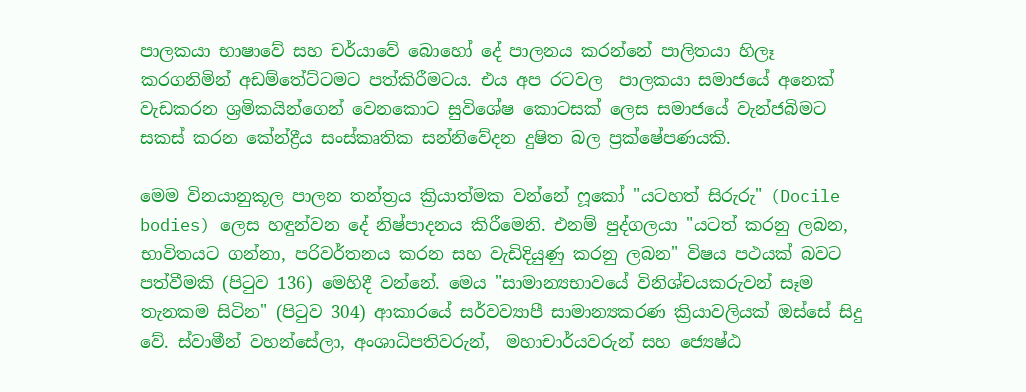පාලකයා භාෂාවේ සහ චර්යාවේ බොහෝ දේ පාලනය කරන්නේ පාලිතයා හිලෑ කරගනිමින් අඩම්තේට්ටමට පත්කිරීමටය. එය අප රටවල  පාලකයා සමාජයේ අනෙක් වැඩකරන ශ්‍රමිකයින්ගෙන් වෙනකොට සුවිශේෂ කොටසක් ලෙස සමාජයේ වැන්ජබිමට සකස් කරන කේන්ද්‍රීය සංස්කෘතික සන්නිවේදන දුෂිත බල ප්‍රක්ෂේපණයකි.

මෙම විනයානුකූල පාලන තන්ත්‍රය ක්‍රියාත්මක වන්නේ ෆූකෝ "යටහත් සිරුරු" (Docile bodies) ලෙස හඳුන්වන දේ නිෂ්පාදනය කිරීමෙනි. එනම් පුද්ගලයා "යටත් කරනු ලබන, භාවිතයට ගන්නා, පරිවර්තනය කරන සහ වැඩිදියුණු කරනු ලබන" විෂය පථයක් බවට පත්වීමකි (පිටුව 136) මෙහිදී වන්නේ. මෙය "සාමාන්‍යභාවයේ විනිශ්චයකරුවන් සෑම තැනකම සිටින" (පිටුව 304) ආකාරයේ සර්වව්‍යාපී සාමාන්‍යකරණ ක්‍රියාවලියක් ඔස්සේ සිදු වේ. ස්වාමීන් වහන්සේලා, අංශාධිපතිවරුන්,  මහාචාර්යවරුන් සහ ජ්‍යෙෂ්ඨ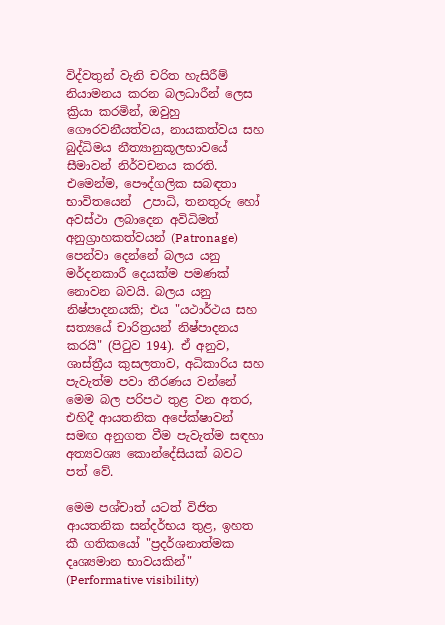විද්වතුන් වැනි චරිත හැසිරීම් නියාමනය කරන බලධාරීන් ලෙස ක්‍රියා කරමින්, ඔවුහු ගෞරවනීයත්වය, නායකත්වය සහ බුද්ධිමය නීත්‍යානුකූලභාවයේ සීමාවන් නිර්වචනය කරති. එමෙන්ම, පෞද්ගලික සබඳතා භාවිතයෙන්  උපාධි, තනතුරු හෝ අවස්ථා ලබාදෙන අවිධිමත් අනුග්‍රාහකත්වයන් (Patronage) පෙන්වා දෙන්නේ බලය යනු මර්දනකාරී දෙයක්ම පමණක් නොවන බවයි. බලය යනු නිෂ්පාදනයකි; එය "යථාර්ථය සහ සත්‍යයේ චාරිත්‍රයන් නිෂ්පාදනය කරයි" (පිටුව 194). ඒ අනුව, ශාස්ත්‍රීය කුසලතාව, අධිකාරිය සහ පැවැත්ම පවා තීරණය වන්නේ මෙම බල පරිපථ තුළ වන අතර, එහිදී ආයතනික අපේක්ෂාවන් සමඟ අනුගත වීම පැවැත්ම සඳහා අත්‍යවශ්‍ය කොන්දේසියක් බවට පත් වේ.

මෙම පශ්චාත් යටත් විජිත ආයතනික සන්දර්භය තුළ, ඉහත කී ගතිකයෝ "ප්‍රදර්ශනාත්මක දෘශ්‍යමාන භාවයකින්" (Performative visibility)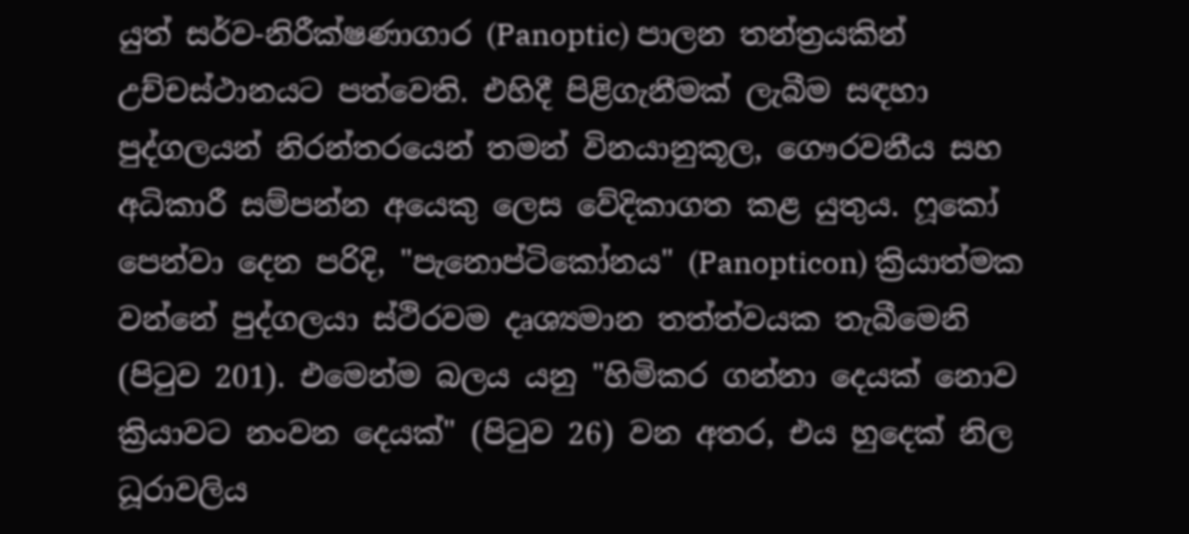යුත් සර්ව-නිරීක්ෂණාගාර (Panoptic) පාලන තන්ත්‍රයකින් උච්චස්ථානයට පත්වෙති. එහිදී පිළිගැනීමක් ලැබීම සඳහා පුද්ගලයන් නිරන්තරයෙන් තමන් විනයානුකූල, ගෞරවනීය සහ අධිකාරී සම්පන්න අයෙකු ලෙස වේදිකාගත කළ යුතුය. ෆූකෝ පෙන්වා දෙන පරිදි, "පැනොප්ටිකෝනය" (Panopticon) ක්‍රියාත්මක වන්නේ පුද්ගලයා ස්ථිරවම දෘශ්‍යමාන තත්ත්වයක තැබීමෙනි (පිටුව 201). එමෙන්ම බලය යනු "හිමිකර ගන්නා දෙයක් නොව ක්‍රියාවට නංවන දෙයක්" (පිටුව 26) වන අතර, එය හුදෙක් නිල ධූරාවලිය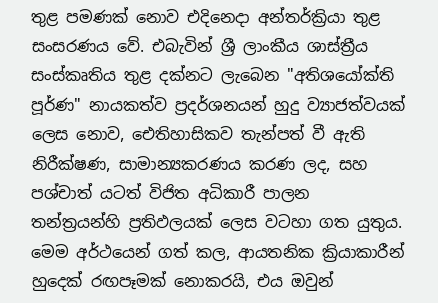තුළ පමණක් නොව එදිනෙදා අන්තර්ක්‍රියා තුළ සංසරණය වේ. එබැවින් ශ්‍රී ලාංකීය ශාස්ත්‍රීය සංස්කෘතිය තුළ දක්නට ලැබෙන "අතිශයෝක්ති පූර්ණ" නායකත්ව ප්‍රදර්ශනයන් හුදු ව්‍යාජත්වයක් ලෙස නොව, ඓතිහාසිකව තැන්පත් වී ඇති නිරීක්ෂණ, සාමාන්‍යකරණය කරණ ලද, සහ පශ්චාත් යටත් විජිත අධිකාරී පාලන තන්ත්‍රයන්හි ප්‍රතිඵලයක් ලෙස වටහා ගත යුතුය. මෙම අර්ථයෙන් ගත් කල, ආයතනික ක්‍රියාකාරීන් හුදෙක් රඟපෑමක් නොකරයි, එය ඔවුන්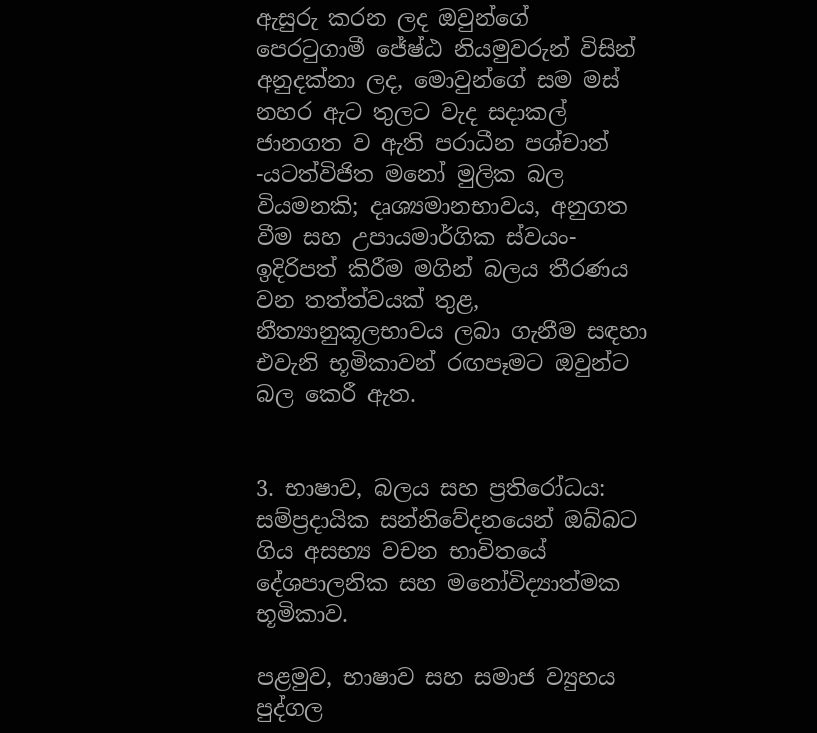ඇසුරු කරන ලද ඔවුන්ගේ පෙරටුගාමී ජේෂ්ඨ නියමුවරුන් විසින් අනුදක්නා ලද, මොවුන්ගේ සම මස් නහර ඇට තුලට වැද සදාකල් ජානගත ව ඇති පරාධීන පශ්චාත් -යටත්විජිත මනෝ මුලික බල වියමනකි; දෘශ්‍යමානභාවය, අනුගත වීම සහ උපායමාර්ගික ස්වයං-ඉදිරිපත් කිරීම මගින් බලය තීරණය වන තත්ත්වයක් තුළ, නීත්‍යානුකූලභාවය ලබා ගැනීම සඳහා එවැනි භූමිකාවන් රඟපෑමට ඔවුන්ට බල කෙරී ඇත.


3. භාෂාව, බලය සහ ප්‍රතිරෝධය: සම්ප්‍රදායික සන්නිවේදනයෙන් ඔබ්බට ගිය අසභ්‍ය වචන භාවිතයේ දේශපාලනික සහ මනෝවිද්‍යාත්මක භූමිකාව.

පළමුව, භාෂාව සහ සමාජ ව්‍යුහය පුද්ගල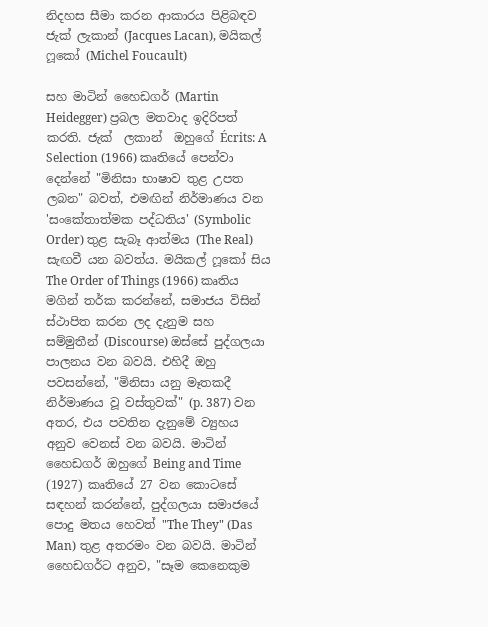නිදහස සීමා කරන ආකාරය පිළිබඳව ජැක් ලැකාන් (Jacques Lacan), මයිකල් ෆූකෝ (Michel Foucault)

සහ මාටින් හෛඩගර් (Martin Heidegger) ප්‍රබල මතවාද ඉදිරිපත් කරති. ජැක්  ලකාන්  ඔහුගේ Écrits: A Selection (1966) කෘතියේ පෙන්වා දෙන්නේ "මිනිසා භාෂාව තුළ උපත ලබන" බවත්, එමඟින් නිර්මාණය වන 'සංකේතාත්මක පද්ධතිය' (Symbolic Order) තුළ සැබෑ ආත්මය (The Real) සැඟවී යන බවත්ය. මයිකල් ෆූකෝ සිය The Order of Things (1966) කෘතිය මගින් තර්ක කරන්නේ, සමාජය විසින් ස්ථාපිත කරන ලද දැනුම සහ සම්මුතීන් (Discourse) ඔස්සේ පුද්ගලයා පාලනය වන බවයි. එහිදී ඔහු පවසන්නේ, "මිනිසා යනු මෑතකදී නිර්මාණය වූ වස්තුවක්" (p. 387) වන අතර, එය පවතින දැනුමේ ව්‍යුහය අනුව වෙනස් වන බවයි. මාටින් හෛඩගර් ඔහුගේ Being and Time (1927) කෘතියේ 27 වන කොටසේ සඳහන් කරන්නේ, පුද්ගලයා සමාජයේ පොදු මතය හෙවත් "The They" (Das Man) තුළ අතරමං වන බවයි. මාටින් හෛඩගර්ට අනුව, "සෑම කෙනෙකුම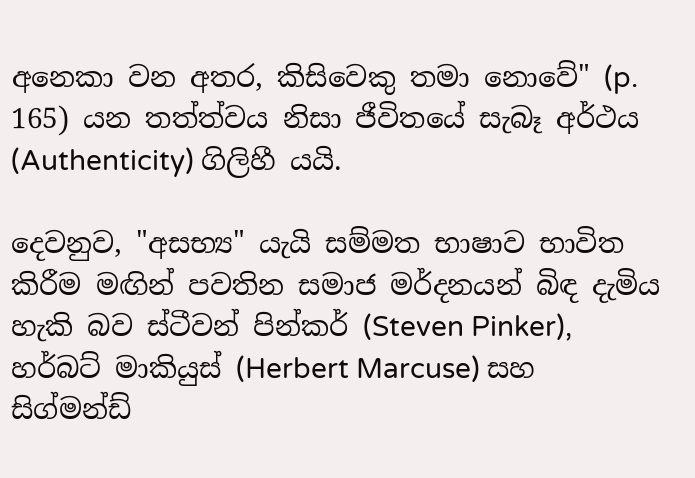අනෙකා වන අතර, කිසිවෙකු තමා නොවේ" (p. 165) යන තත්ත්වය නිසා ජීවිතයේ සැබෑ අර්ථය (Authenticity) ගිලිහී යයි.

දෙවනුව, "අසභ්‍ය" යැයි සම්මත භාෂාව භාවිත කිරීම මඟින් පවතින සමාජ මර්දනයන් බිඳ දැමිය හැකි බව ස්ටීවන් පින්කර් (Steven Pinker), හර්බට් මාකියුස් (Herbert Marcuse) සහ සිග්මන්ඩ්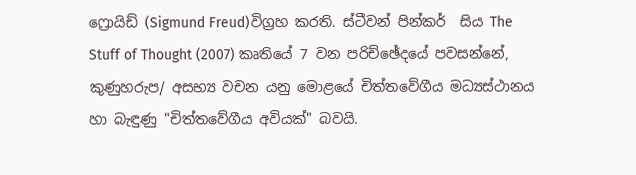ෆ්‍රොයිඩ් (Sigmund Freud)විග්‍රහ කරති. ස්ටීවන් පින්කර්  සිය The Stuff of Thought (2007) කෘතියේ 7 වන පරිච්ඡේදයේ පවසන්නේ, කුණුහරුප/ අසභ්‍ය වචන යනු මොළයේ චිත්තවේගීය මධ්‍යස්ථානය හා බැඳුණු "චිත්තවේගීය අවියක්" බවයි.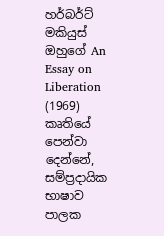හර්බර්ට් මකියුස්  ඔහුගේ An Essay on Liberation (1969) කෘතියේ පෙන්වා දෙන්නේ, සම්ප්‍රදායික භාෂාව පාලක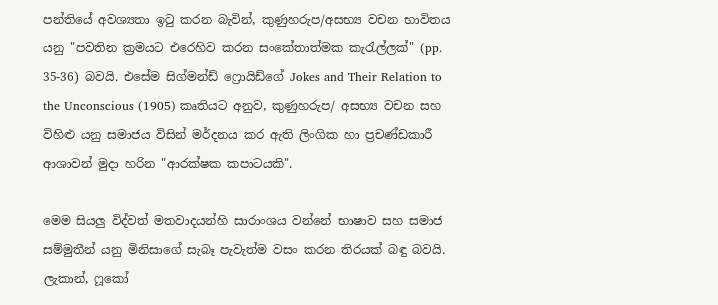පන්තියේ අවශ්‍යතා ඉටු කරන බැවින්, කුණුහරුප/අසභ්‍ය වචන භාවිතය යනු "පවතින ක්‍රමයට එරෙහිව කරන සංකේතාත්මක කැරැල්ලක්" (pp. 35-36) බවයි. එසේම සිග්මන්ඩ් ෆ්‍රොයිඩ්ගේ Jokes and Their Relation to the Unconscious (1905) කෘතියට අනුව, කුණුහරුප/ අසභ්‍ය වචන සහ විහිළු යනු සමාජය විසින් මර්දනය කර ඇති ලිංගික හා ප්‍රචණ්ඩකාරී ආශාවන් මුදා හරින "ආරක්ෂක කපාටයකි".

මෙම සියලු විද්වත් මතවාදයන්හි සාරාංශය වන්නේ භාෂාව සහ සමාජ සම්මුතීන් යනු මිනිසාගේ සැබෑ පැවැත්ම වසං කරන තිරයක් බඳු බවයි. ලැකාන්, ෆූකෝ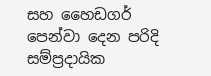සහ හෛඩගර් පෙන්වා දෙන පරිදි සම්ප්‍රදායික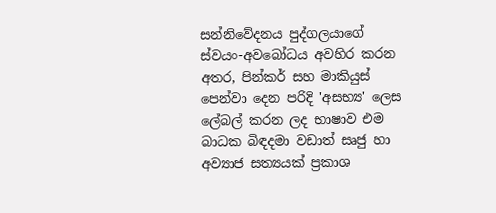සන්නිවේදනය පුද්ගලයාගේ ස්වයං-අවබෝධය අවහිර කරන අතර, පින්කර් සහ මාකියුස් පෙන්වා දෙන පරිදි 'අසභ්‍ය' ලෙස ලේබල් කරන ලද භාෂාව එම බාධක බිඳදමා වඩාත් සෘජු හා අව්‍යාජ සත්‍යයක් ප්‍රකාශ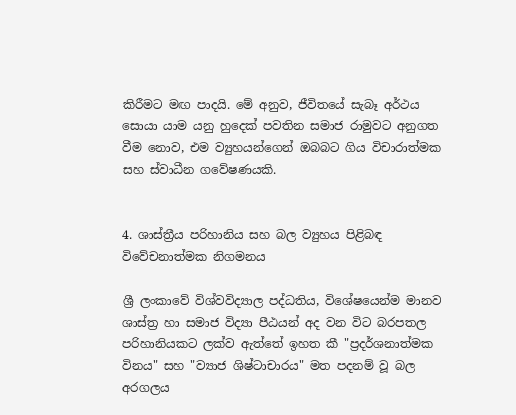කිරීමට මඟ පාදයි. මේ අනුව, ජීවිතයේ සැබෑ අර්ථය සොයා යාම යනු හුදෙක් පවතින සමාජ රාමුවට අනුගත වීම නොව, එම ව්‍යුහයන්ගෙන් ඔබබට ගිය විචාරාත්මක සහ ස්වාධීන ගවේෂණයකි.


4. ශාස්ත්‍රීය පරිහානිය සහ බල ව්‍යුහය පිළිබඳ විවේචනාත්මක නිගමනය

ශ්‍රී ලංකාවේ විශ්වවිද්‍යාල පද්ධතිය, විශේෂයෙන්ම මානව ශාස්ත්‍ර හා සමාජ විද්‍යා පීඨයන් අද වන විට බරපතල පරිහානියකට ලක්ව ඇත්තේ ඉහත කී "ප්‍රදර්ශනාත්මක විනය" සහ "ව්‍යාජ ශිෂ්ටාචාරය" මත පදනම් වූ බල අරගලය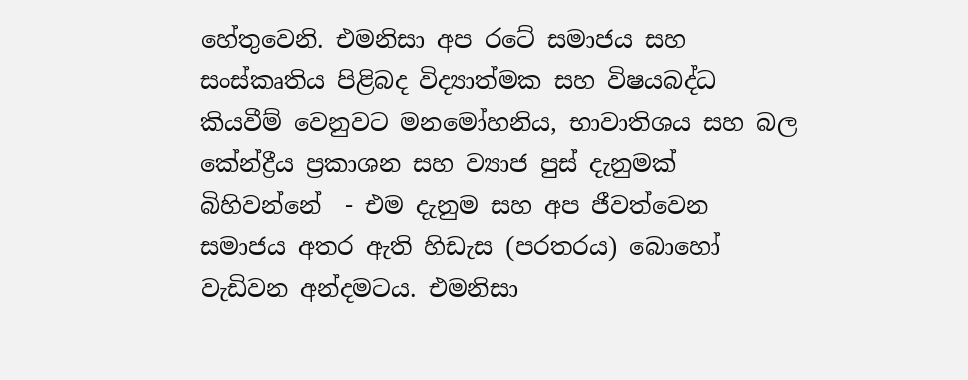හේතුවෙනි. එමනිසා අප රටේ සමාජය සහ සංස්කෘතිය පිළිබද විද්‍යාත්මක සහ විෂයබද්ධ කියවීම් වෙනුවට මනමෝහනිය, භාවාතිශය සහ බල කේන්ද්‍රීය ප්‍රකාශන සහ ව්‍යාජ පුස් දැනුමක් බිහිවන්නේ  - එම දැනුම සහ අප ජීවත්වෙන සමාජය අතර ඇති හිඩැස (පරතරය) බොහෝ වැඩිවන අන්දමටය. එමනිසා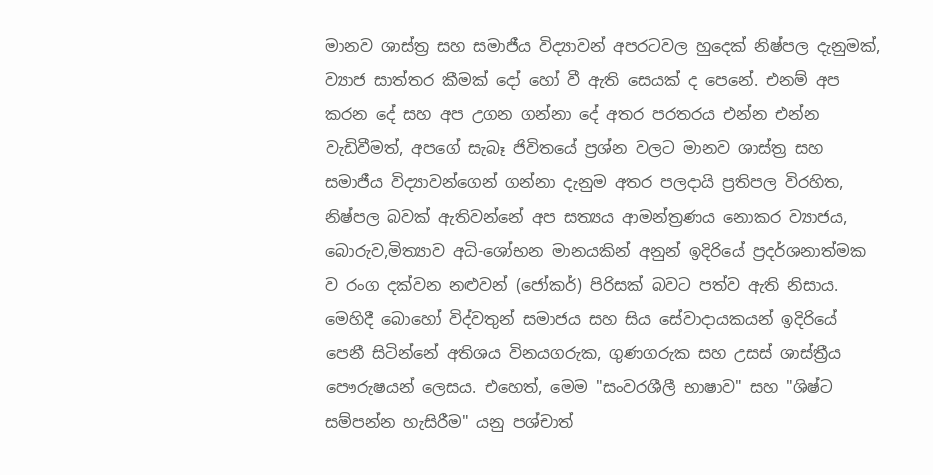මානව ශාස්ත්‍ර සහ සමාජීය විද්‍යාවන් අපරටවල හුදෙක් නිෂ්පල දැනුමක්, ව්‍යාජ සාත්තර කීමක් දෝ හෝ වී ඇති සෙයක් ද පෙනේ. එනම් අප කරන දේ සහ අප උගන ගන්නා දේ අතර පරතරය එන්න එන්න වැඩිවීමත්, අපගේ සැබෑ ජිවිතයේ ප්‍රශ්න වලට මානව ශාස්ත්‍ර සහ සමාජීය විද්‍යාවන්ගෙන් ගන්නා දැනුම අතර පලදායි ප්‍රතිපල විරහිත, නිෂ්පල බවක් ඇතිවන්නේ අප සත්‍යය ආමන්ත්‍රණය නොකර ව්‍යාජය, බොරුව,මිත්‍යාව අධි-ශෝභන මානයකින් අනුන් ඉදිරියේ ප්‍රදර්ශනාත්මක ව රංග දක්වන නළුවන් (ජෝකර්) පිරිසක් බවට පත්ව ඇති නිසාය. මෙහිදී බොහෝ විද්වතුන් සමාජය සහ සිය සේවාදායකයන් ඉදිරියේ පෙනී සිටින්නේ අතිශය විනයගරුක, ගුණගරුක සහ උසස් ශාස්ත්‍රීය පෞරුෂයන් ලෙසය. එහෙත්, මෙම "සංවරශීලී භාෂාව" සහ "ශිෂ්ට සම්පන්න හැසිරීම" යනු පශ්චාත්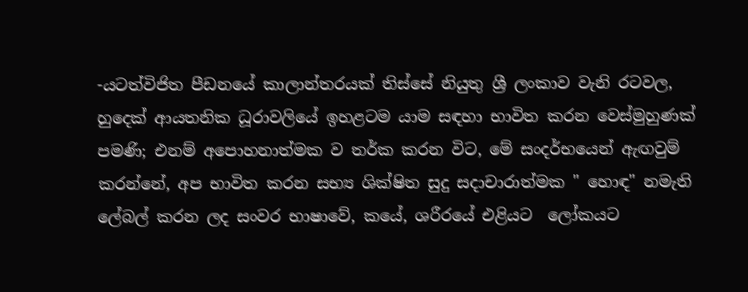-යටත්විජිත පීඩනයේ කාලාන්තරයක් තිස්සේ නියුතු ශ්‍රී ලංකාව වැනි රටවල, හුදෙක් ආයතනික ධූරාවලියේ ඉහළටම යාම සඳහා භාවිත කරන වෙස්මුහුණක් පමණි; එනම් අපොහනාත්මක ව තර්ක කරන විට, මේ සංදර්භයෙන් ඇඟවුම් කරන්නේ, අප භාවිත කරන සභ්‍ය ශික්ෂිත සුදු සදාචාරාත්මක " හොඳ" නමැති ලේබල් කරන ලද සංවර භාෂාවේ, කයේ, ශරීරයේ එළියට  ලෝකයට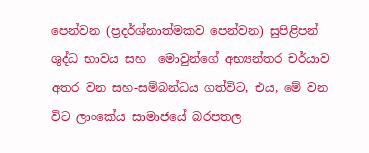පෙන්වන (ප්‍රදර්ශ්නාත්මකව පෙන්වන) සුපිළිපන් ශුද්ධ භාවය සහ  මොවුන්ගේ අභ්‍යන්තර චර්යාව අතර වන සහ-සම්බන්ධය ගත්විට, එය, මේ වන විට ලාංකේය සාමාජයේ බරපතල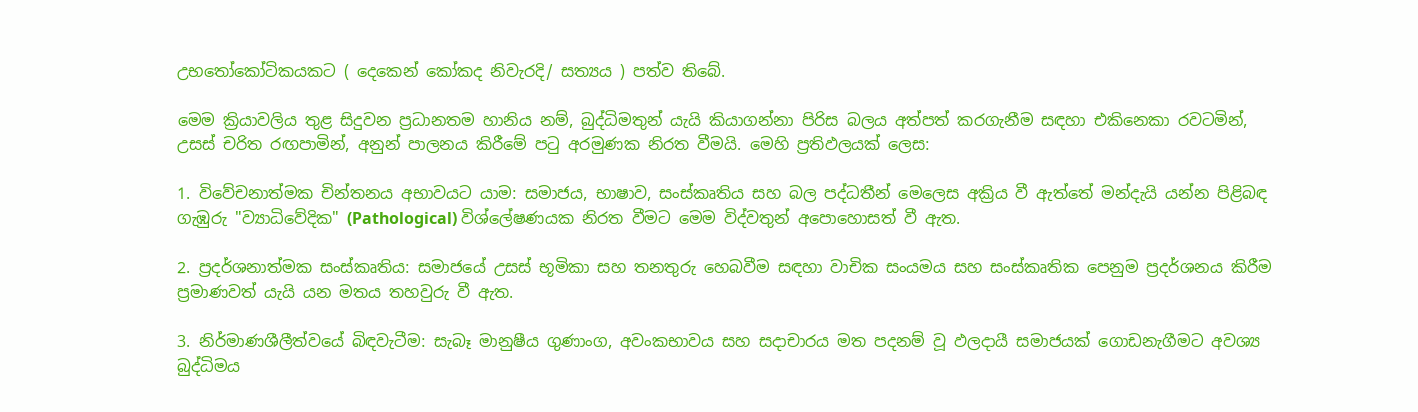උභතෝකෝටිකයකට ( දෙකෙන් කෝකද නිවැරදි/ සත්‍යය ) පත්ව තිබේ.

මෙම ක්‍රියාවලිය තුළ සිදුවන ප්‍රධානතම හානිය නම්, බුද්ධිමතුන් යැයි කියාගන්නා පිරිස බලය අත්පත් කරගැනීම සඳහා එකිනෙකා රවටමින්, උසස් චරිත රඟපාමින්, අනුන් පාලනය කිරීමේ පටු අරමුණක නිරත වීමයි. මෙහි ප්‍රතිඵලයක් ලෙස:

1. විවේචනාත්මක චින්තනය අභාවයට යාම: සමාජය, භාෂාව, සංස්කෘතිය සහ බල පද්ධතීන් මෙලෙස අක්‍රිය වී ඇත්තේ මන්දැයි යන්න පිළිබඳ ගැඹුරු "ව්‍යාධිවේදික" (Pathological) විශ්ලේෂණයක නිරත වීමට මෙම විද්වතුන් අපොහොසත් වී ඇත.

2. ප්‍රදර්ශනාත්මක සංස්කෘතිය: සමාජයේ උසස් භූමිකා සහ තනතුරු හෙබවීම සඳහා වාචික සංයමය සහ සංස්කෘතික පෙනුම ප්‍රදර්ශනය කිරීම ප්‍රමාණවත් යැයි යන මතය තහවුරු වී ඇත.

3. නිර්මාණශීලීත්වයේ බිඳවැටීම: සැබෑ මානුෂීය ගුණාංග, අවංකභාවය සහ සදාචාරය මත පදනම් වූ ඵලදායී සමාජයක් ගොඩනැගීමට අවශ්‍ය බුද්ධිමය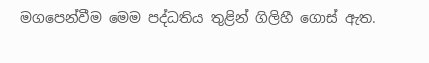මගපෙන්වීම මෙම පද්ධතිය තුළින් ගිලිහී ගොස් ඇත.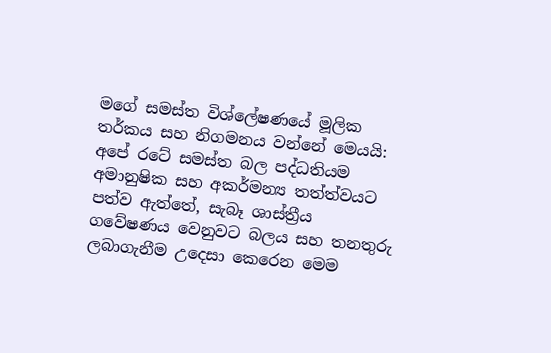මගේ සමස්ත විශ්ලේෂණයේ මූලික තර්කය සහ නිගමනය වන්නේ මෙයයි: අපේ රටේ සමස්ත බල පද්ධතියම අමානුෂික සහ අකර්මන්‍ය තත්ත්වයට පත්ව ඇත්තේ, සැබෑ ශාස්ත්‍රීය ගවේෂණය වෙනුවට බලය සහ තනතුරු ලබාගැනීම උදෙසා කෙරෙන මෙම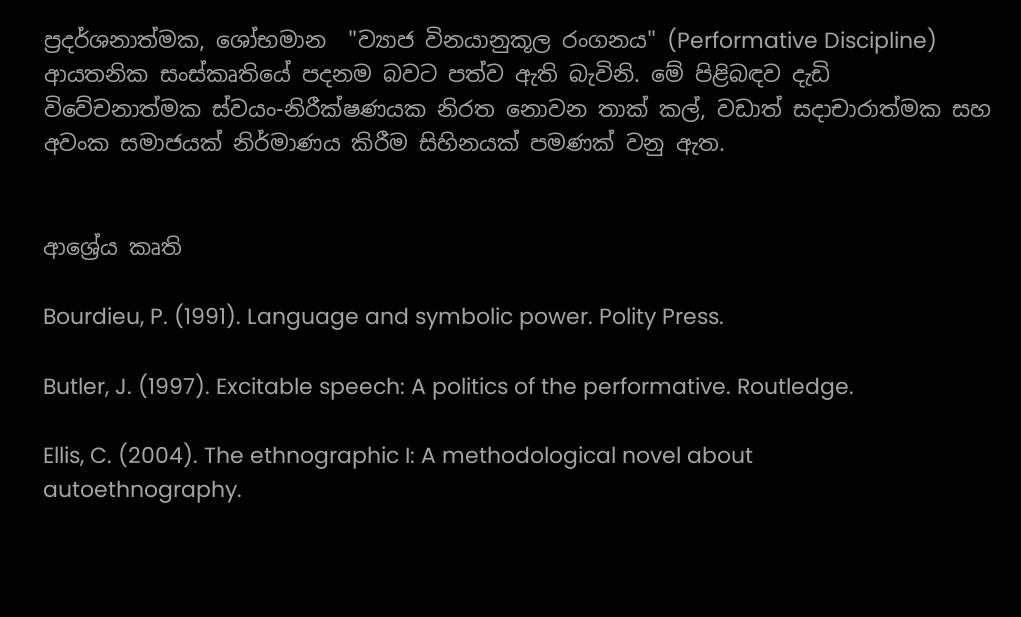ප්‍රදර්ශනාත්මක, ශෝභමාන  "ව්‍යාජ විනයානුකූල රංගනය" (Performative Discipline) ආයතනික සංස්කෘතියේ පදනම බවට පත්ව ඇති බැවිනි. මේ පිළිබඳව දැඩි විවේචනාත්මක ස්වයං-නිරීක්ෂණයක නිරත නොවන තාක් කල්, වඩාත් සදාචාරාත්මක සහ අවංක සමාජයක් නිර්මාණය කිරීම සිහිනයක් පමණක් වනු ඇත.


ආශ්‍රේය කෘති

Bourdieu, P. (1991). Language and symbolic power. Polity Press.

Butler, J. (1997). Excitable speech: A politics of the performative. Routledge.

Ellis, C. (2004). The ethnographic I: A methodological novel about autoethnography.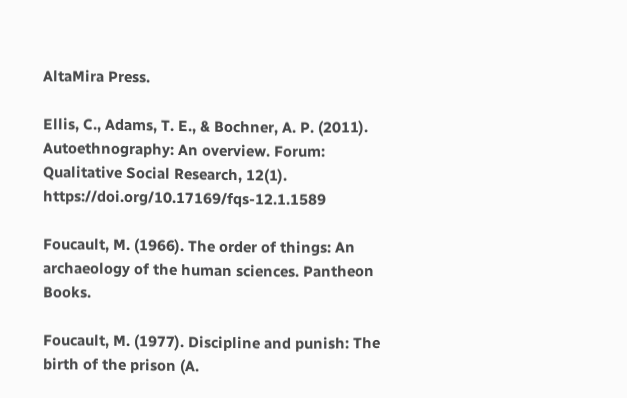AltaMira Press.

Ellis, C., Adams, T. E., & Bochner, A. P. (2011). Autoethnography: An overview. Forum: Qualitative Social Research, 12(1). https://doi.org/10.17169/fqs-12.1.1589

Foucault, M. (1966). The order of things: An archaeology of the human sciences. Pantheon Books.

Foucault, M. (1977). Discipline and punish: The birth of the prison (A.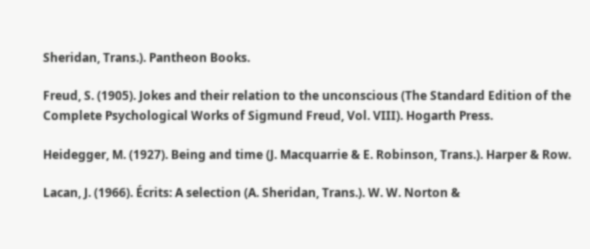Sheridan, Trans.). Pantheon Books.

Freud, S. (1905). Jokes and their relation to the unconscious (The Standard Edition of the Complete Psychological Works of Sigmund Freud, Vol. VIII). Hogarth Press.

Heidegger, M. (1927). Being and time (J. Macquarrie & E. Robinson, Trans.). Harper & Row.

Lacan, J. (1966). Écrits: A selection (A. Sheridan, Trans.). W. W. Norton &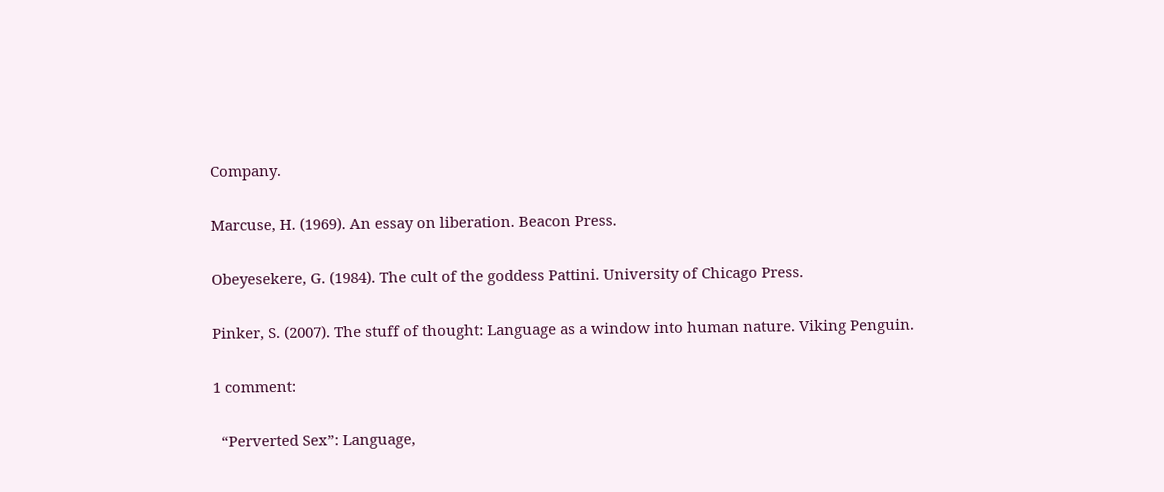Company.

Marcuse, H. (1969). An essay on liberation. Beacon Press.

Obeyesekere, G. (1984). The cult of the goddess Pattini. University of Chicago Press.

Pinker, S. (2007). The stuff of thought: Language as a window into human nature. Viking Penguin.

1 comment:

  “Perverted Sex”: Language,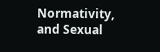Normativity, and Sexual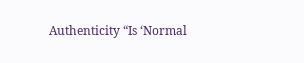Authenticity “Is ‘Normal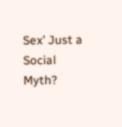Sex’ Just a Social Myth?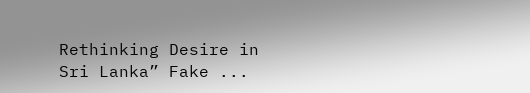Rethinking Desire in Sri Lanka” Fake ...